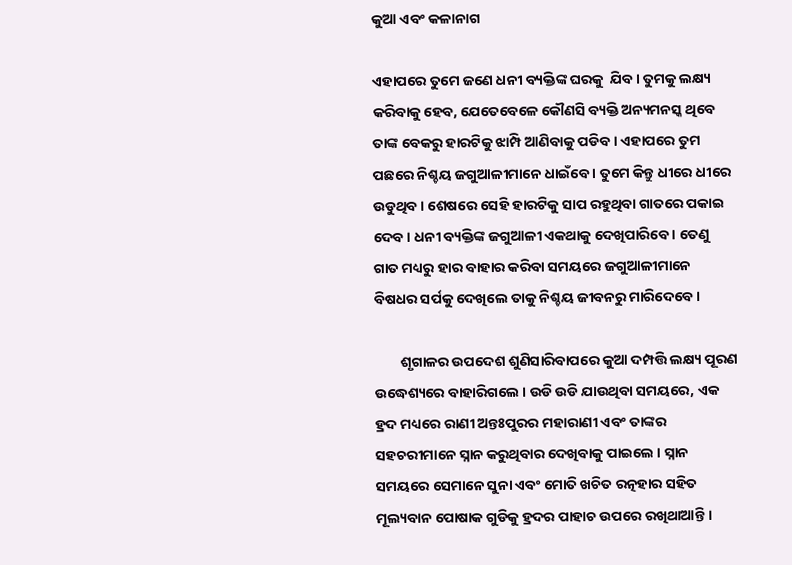କୁଆ ଏବଂ କଳାନାଗ

ଏହାପରେ ତୁମେ ଜଣେ ଧନୀ ବ୍ୟକ୍ତିଙ୍କ ଘରକୁ  ଯିବ । ତୁମକୁ ଲକ୍ଷ୍ୟ କରିବାକୁ ହେବ, ଯେତେବେଳେ କୌଣସି ବ୍ୟକ୍ତି ଅନ୍ୟମନସ୍କ ଥିବେ ତାଙ୍କ ବେକରୁ ହାରଟିକୁ ଝାମ୍ପି ଆଣିବାକୁ ପଡିବ । ଏହାପରେ ତୁମ ପଛରେ ନିଶ୍ଚୟ ଜଗୁଆଳୀମାନେ ଧାଇଁବେ । ତୁମେ କିନ୍ତୁ ଧୀରେ ଧୀରେ ଉଡୁଥିବ । ଶେଷରେ ସେହି ହାରଟିକୁ ସାପ ରହୁଥିବା ଗାତରେ ପକାଇ ଦେବ । ଧନୀ ବ୍ୟକ୍ତିଙ୍କ ଜଗୁଆଳୀ ଏକଥାକୁ ଦେଖିପାରିବେ । ତେଣୁ ଗାତ ମଧ୍ୟରୁ ହାର ବାହାର କରିବା ସମୟରେ ଜଗୁଆଳୀମାନେ ବିଷଧର ସର୍ପକୁ ଦେଖିଲେ ତାକୁ ନିଶ୍ଚୟ ଜୀବନରୁ ମାରିଦେବେ ।

        ଶୃଗାଳର ଉପଦେଶ ଶୁଣିସାରିବାପରେ କୁଆ ଦମ୍ପତ୍ତି ଲକ୍ଷ୍ୟ ପୂରଣ ଉଦ୍ଧେଶ୍ୟରେ ବାହାରିଗଲେ । ଉଡି ଉଡି ଯାଉଥିବା ସମୟରେ, ଏକ ହ୍ରଦ ମଧ୍ୟରେ ରାଣୀ ଅନ୍ତଃପୁରର ମହାରାଣୀ ଏବଂ ତାଙ୍କର ସହଚରୀମାନେ ସ୍ନାନ କରୁଥିବାର ଦେଖିବାକୁ ପାଇଲେ । ସ୍ନାନ ସମୟରେ ସେମାନେ ସୁନା ଏବଂ ମୋତି ଖଚିତ ରତ୍ନହାର ସହିତ ମୂଲ୍ୟବାନ ପୋଷାକ ଗୁଡିକୁ ହ୍ରଦର ପାହାଚ ଉପରେ ରଖିଥାଆନ୍ତି ।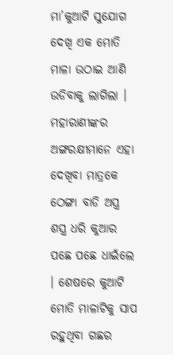ମା’କୁଆଟି ସୁଯୋଗ ଦେଖି ଏକ ମୋତି ମାଳା ଉଠାଇ ଆଣି ଉଡିବାକୁ ଲାଗିଲା । ମହାରାଣୀଙ୍କର ଅଙ୍ଗରକ୍ଷୀମାନେ ଏହା ଦେଖିବା ମାତ୍ରକେ ଠେଙ୍ଗା ବାଡି ଅସ୍ତ୍ର ଶସ୍ତ୍ର ଧରି କୁଆର ପଛେ ପଛେ ଧାଇଁଲେ । ଶେଷରେ କୁଆଟି ମୋତି ମାଳାଟିକୁ ସାପ ରହୁଥିବା ଗଛର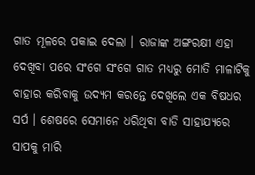ଗାତ ମୂଳରେ ପକାଇ ଦେଲା । ରାଜାଙ୍କ ଅଙ୍ଗରକ୍ଷୀ ଏହା ଦେଖିବା ପରେ ସଂଗେ ସଂଗେ ଗାତ ମଧ୍ୟରୁ ମୋତି ମାଳାଟିକୁ ବାହାର କରିବାକୁ ଉଦ୍ୟମ କରନ୍ତେ ଦେଖିଲେ ଏକ ବିଷଧର ସର୍ପ । ଶେଷରେ ସେମାନେ ଧରିଥିବା ବାଡି ସାହାଯ୍ୟରେ ସାପକୁ ମାରି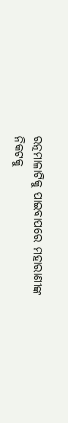ରତ୍ନମାଳାଟିକୁ ପାଇବାପରେ ମହାରାଣୀଙ୍କ ନିକଟକୁ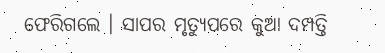ଫେରିଗଲେ । ସାପର ମୃତ୍ୟୁପରେ କୁଆ ଦମ୍ପତ୍ତି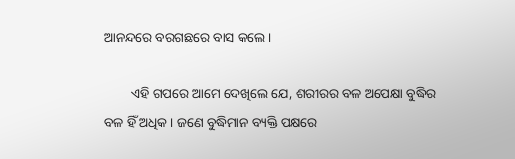ଆନନ୍ଦରେ ବରଗଛରେ ବାସ କଲେ ।

        ଏହି ଗପରେ ଆମେ ଦେଖିଲେ ଯେ, ଶରୀରର ବଳ ଅପେକ୍ଷା ବୁଦ୍ଧିର ବଳ ହିଁ ଅଧିକ । ଜଣେ ବୁଦ୍ଧିମାନ ବ୍ୟକ୍ତି ପକ୍ଷରେ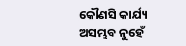କୌଣସି କାର୍ଯ୍ୟ ଅସମ୍ଭବ ନୁହେଁ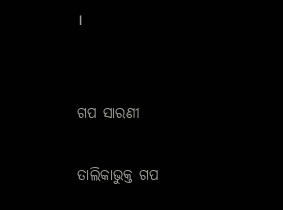।


ଗପ ସାରଣୀ

ତାଲିକାଭୁକ୍ତ ଗପ